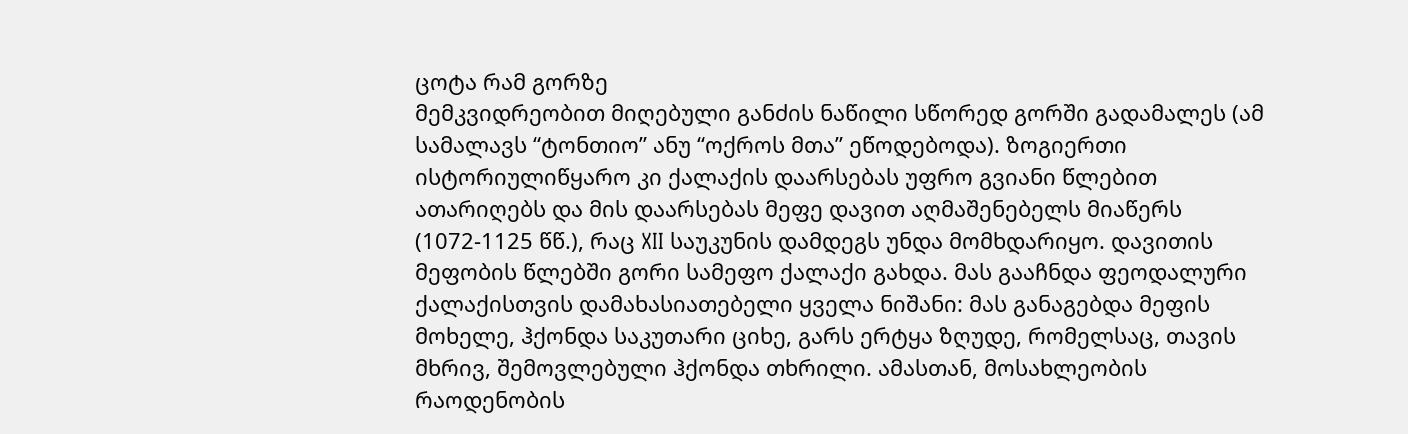ცოტა რამ გორზე
მემკვიდრეობით მიღებული განძის ნაწილი სწორედ გორში გადამალეს (ამ სამალავს “ტონთიო” ანუ “ოქროს მთა” ეწოდებოდა). ზოგიერთი ისტორიულიწყარო კი ქალაქის დაარსებას უფრო გვიანი წლებით ათარიღებს და მის დაარსებას მეფე დავით აღმაშენებელს მიაწერს (1072-1125 წწ.), რაც XII საუკუნის დამდეგს უნდა მომხდარიყო. დავითის მეფობის წლებში გორი სამეფო ქალაქი გახდა. მას გააჩნდა ფეოდალური ქალაქისთვის დამახასიათებელი ყველა ნიშანი: მას განაგებდა მეფის მოხელე, ჰქონდა საკუთარი ციხე, გარს ერტყა ზღუდე, რომელსაც, თავის მხრივ, შემოვლებული ჰქონდა თხრილი. ამასთან, მოსახლეობის რაოდენობის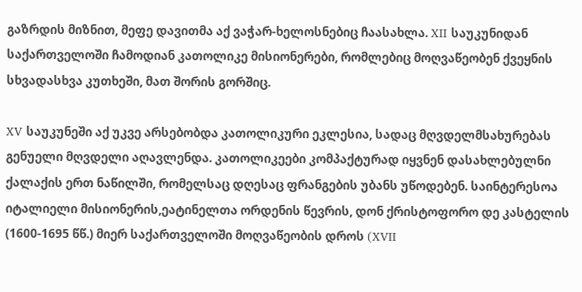გაზრდის მიზნით, მეფე დავითმა აქ ვაჭარ-ხელოსნებიც ჩაასახლა. XII საუკუნიდან საქართველოში ჩამოდიან კათოლიკე მისიონერები, რომლებიც მოღვაწეობენ ქვეყნის სხვადასხვა კუთხეში, მათ შორის გორშიც.

XV საუკუნეში აქ უკვე არსებობდა კათოლიკური ეკლესია, სადაც მღვდელმსახურებას გენუელი მღვდელი აღავლენდა. კათოლიკეები კომპაქტურად იყვნენ დასახლებულნი ქალაქის ერთ ნაწილში, რომელსაც დღესაც ფრანგების უბანს უწოდებენ. საინტერესოა იტალიელი მისიონერის,ეატინელთა ორდენის წევრის, დონ ქრისტოფორო დე კასტელის (1600-1695 წწ.) მიერ საქართველოში მოღვაწეობის დროს (XVII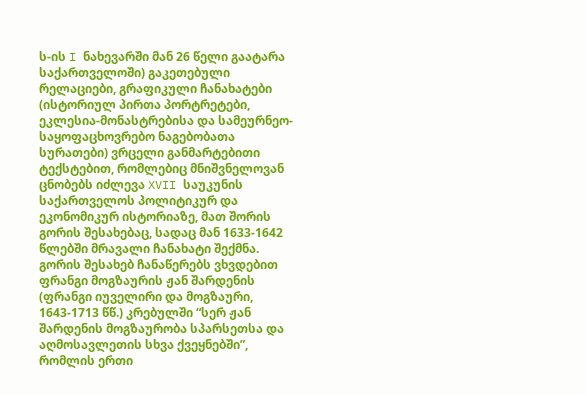ს-ის I ნახევარში მან 26 წელი გაატარა საქართველოში) გაკეთებული რელაციები, გრაფიკული ჩანახატები (ისტორიულ პირთა პორტრეტები, ეკლესია-მონასტრებისა და სამეურნეო-საყოფაცხოვრებო ნაგებობათა სურათები) ვრცელი განმარტებითი ტექსტებით, რომლებიც მნიშვნელოვან ცნობებს იძლევა XVII საუკუნის საქართველოს პოლიტიკურ და ეკონომიკურ ისტორიაზე, მათ შორის გორის შესახებაც, სადაც მან 1633-1642 წლებში მრავალი ჩანახატი შექმნა. გორის შესახებ ჩანაწერებს ვხვდებით ფრანგი მოგზაურის ჟან შარდენის (ფრანგი იუველირი და მოგზაური, 1643-1713 წწ.) კრებულში “სერ ჟან შარდენის მოგზაურობა სპარსეთსა და აღმოსავლეთის სხვა ქვეყნებში”, რომლის ერთი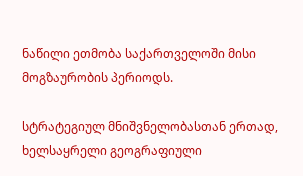ნაწილი ეთმობა საქართველოში მისი მოგზაურობის პერიოდს.

სტრატეგიულ მნიშვნელობასთან ერთად, ხელსაყრელი გეოგრაფიული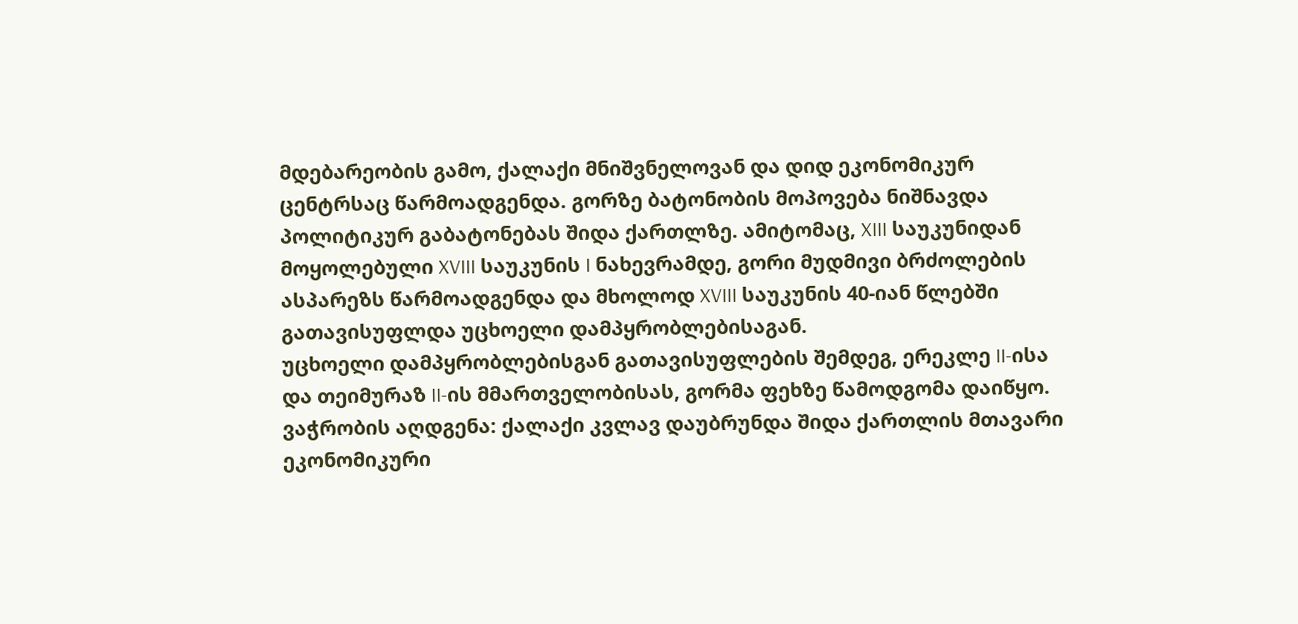მდებარეობის გამო, ქალაქი მნიშვნელოვან და დიდ ეკონომიკურ ცენტრსაც წარმოადგენდა. გორზე ბატონობის მოპოვება ნიშნავდა პოლიტიკურ გაბატონებას შიდა ქართლზე. ამიტომაც, XIII საუკუნიდან მოყოლებული XVIII საუკუნის I ნახევრამდე, გორი მუდმივი ბრძოლების ასპარეზს წარმოადგენდა და მხოლოდ XVIII საუკუნის 40-იან წლებში გათავისუფლდა უცხოელი დამპყრობლებისაგან.
უცხოელი დამპყრობლებისგან გათავისუფლების შემდეგ, ერეკლე II-ისა და თეიმურაზ II-ის მმართველობისას, გორმა ფეხზე წამოდგომა დაიწყო.
ვაჭრობის აღდგენა: ქალაქი კვლავ დაუბრუნდა შიდა ქართლის მთავარი ეკონომიკური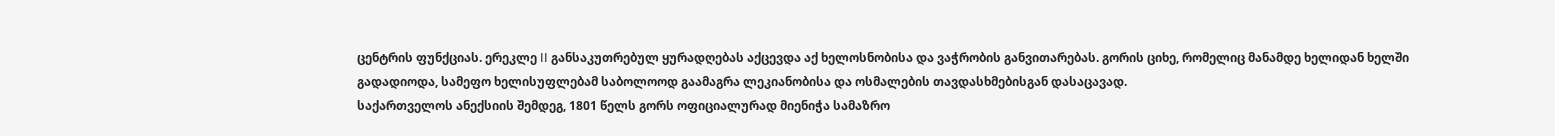ცენტრის ფუნქციას. ერეკლე II განსაკუთრებულ ყურადღებას აქცევდა აქ ხელოსნობისა და ვაჭრობის განვითარებას. გორის ციხე, რომელიც მანამდე ხელიდან ხელში გადადიოდა, სამეფო ხელისუფლებამ საბოლოოდ გაამაგრა ლეკიანობისა და ოსმალების თავდასხმებისგან დასაცავად.
საქართველოს ანექსიის შემდეგ, 1801 წელს გორს ოფიციალურად მიენიჭა სამაზრო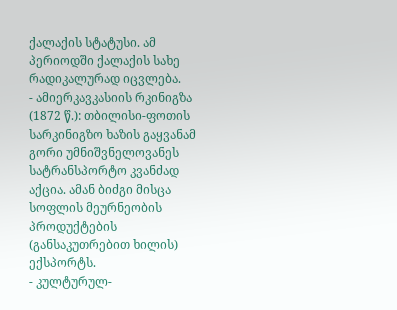ქალაქის სტატუსი. ამ პერიოდში ქალაქის სახე რადიკალურად იცვლება.
- ამიერკავკასიის რკინიგზა (1872 წ.): თბილისი-ფოთის სარკინიგზო ხაზის გაყვანამ გორი უმნიშვნელოვანეს სატრანსპორტო კვანძად აქცია. ამან ბიძგი მისცა სოფლის მეურნეობის პროდუქტების (განსაკუთრებით ხილის) ექსპორტს.
- კულტურულ-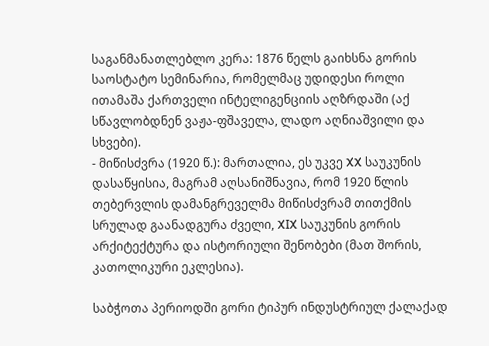საგანმანათლებლო კერა: 1876 წელს გაიხსნა გორის საოსტატო სემინარია, რომელმაც უდიდესი როლი ითამაშა ქართველი ინტელიგენციის აღზრდაში (აქ სწავლობდნენ ვაჟა-ფშაველა, ლადო აღნიაშვილი და სხვები).
- მიწისძვრა (1920 წ.): მართალია, ეს უკვე XX საუკუნის დასაწყისია, მაგრამ აღსანიშნავია, რომ 1920 წლის თებერვლის დამანგრეველმა მიწისძვრამ თითქმის სრულად გაანადგურა ძველი, XIX საუკუნის გორის არქიტექტურა და ისტორიული შენობები (მათ შორის, კათოლიკური ეკლესია).

საბჭოთა პერიოდში გორი ტიპურ ინდუსტრიულ ქალაქად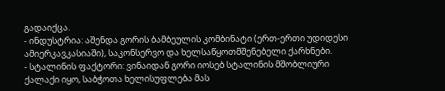გადაიქცა.
- ინდუსტრია: აშენდა გორის ბამბეულის კომბინატი (ერთ-ერთი უდიდესი ამიერკავკასიაში), საკონსერვო და ხელსაწყოთმშენებელი ქარხნები.
- სტალინის ფაქტორი: ვინაიდან გორი იოსებ სტალინის მშობლიური ქალაქი იყო, საბჭოთა ხელისუფლება მას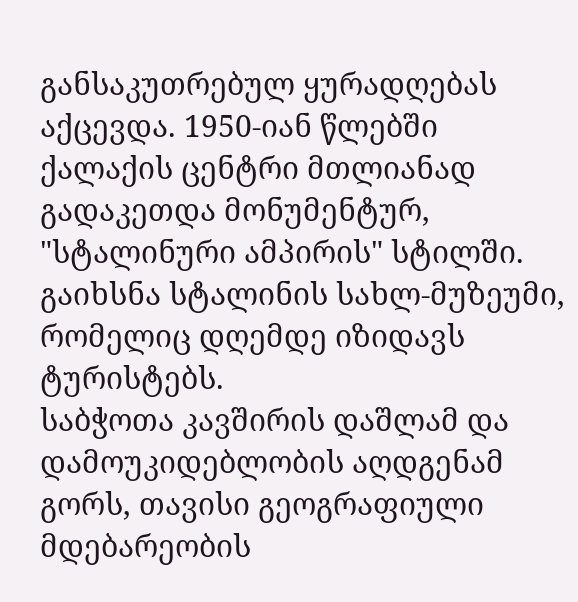განსაკუთრებულ ყურადღებას აქცევდა. 1950-იან წლებში ქალაქის ცენტრი მთლიანად გადაკეთდა მონუმენტურ, "სტალინური ამპირის" სტილში. გაიხსნა სტალინის სახლ-მუზეუმი, რომელიც დღემდე იზიდავს ტურისტებს.
საბჭოთა კავშირის დაშლამ და დამოუკიდებლობის აღდგენამ გორს, თავისი გეოგრაფიული მდებარეობის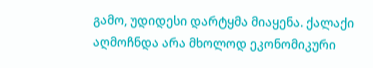გამო, უდიდესი დარტყმა მიაყენა. ქალაქი აღმოჩნდა არა მხოლოდ ეკონომიკური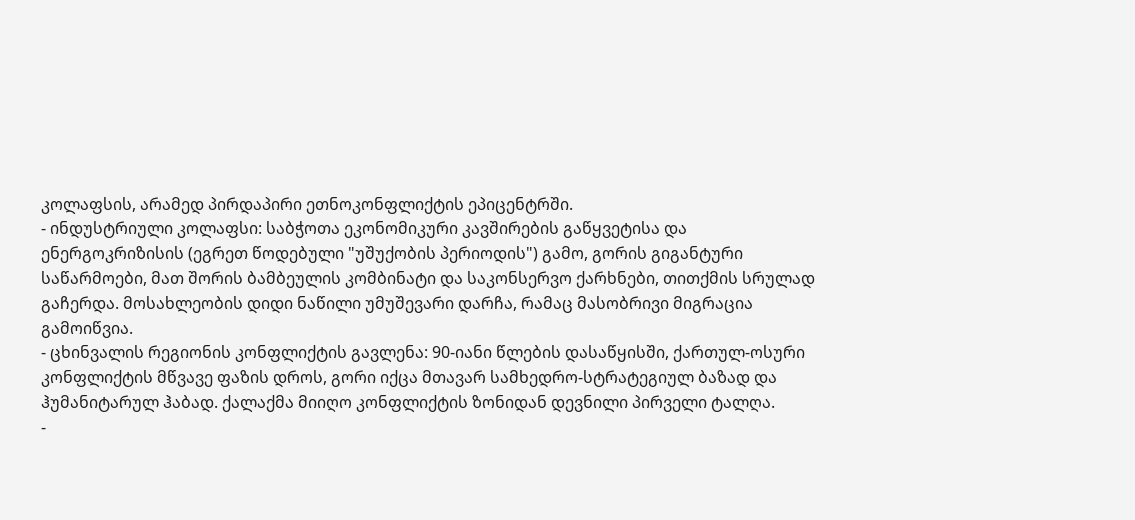კოლაფსის, არამედ პირდაპირი ეთნოკონფლიქტის ეპიცენტრში.
- ინდუსტრიული კოლაფსი: საბჭოთა ეკონომიკური კავშირების გაწყვეტისა და ენერგოკრიზისის (ეგრეთ წოდებული "უშუქობის პერიოდის") გამო, გორის გიგანტური საწარმოები, მათ შორის ბამბეულის კომბინატი და საკონსერვო ქარხნები, თითქმის სრულად გაჩერდა. მოსახლეობის დიდი ნაწილი უმუშევარი დარჩა, რამაც მასობრივი მიგრაცია გამოიწვია.
- ცხინვალის რეგიონის კონფლიქტის გავლენა: 90-იანი წლების დასაწყისში, ქართულ-ოსური კონფლიქტის მწვავე ფაზის დროს, გორი იქცა მთავარ სამხედრო-სტრატეგიულ ბაზად და ჰუმანიტარულ ჰაბად. ქალაქმა მიიღო კონფლიქტის ზონიდან დევნილი პირველი ტალღა.
-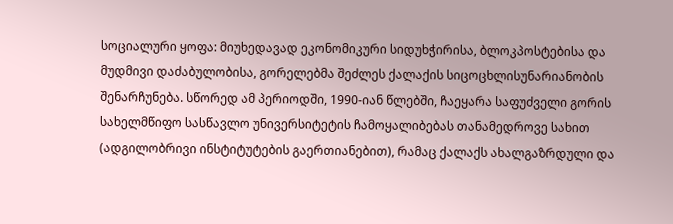სოციალური ყოფა: მიუხედავად ეკონომიკური სიდუხჭირისა, ბლოკპოსტებისა და მუდმივი დაძაბულობისა, გორელებმა შეძლეს ქალაქის სიცოცხლისუნარიანობის შენარჩუნება. სწორედ ამ პერიოდში, 1990-იან წლებში, ჩაეყარა საფუძველი გორის სახელმწიფო სასწავლო უნივერსიტეტის ჩამოყალიბებას თანამედროვე სახით (ადგილობრივი ინსტიტუტების გაერთიანებით), რამაც ქალაქს ახალგაზრდული და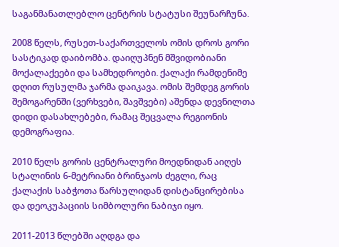საგანმანათლებლო ცენტრის სტატუსი შეუნარჩუნა.

2008 წელს, რუსეთ-საქართველოს ომის დროს გორი სასტიკად დაიბომბა. დაიღუპნენ მშვიდობიანი მოქალაქეები და სამხედროები. ქალაქი რამდენიმე დღით რუსულმა ჯარმა დაიკავა. ომის შემდეგ გორის შემოგარენში (ვერხვები, შავშვები) აშენდა დევნილთა დიდი დასახლებები, რამაც შეცვალა რეგიონის დემოგრაფია.

2010 წელს გორის ცენტრალური მოედნიდან აიღეს სტალინის 6-მეტრიანი ბრინჯაოს ძეგლი, რაც ქალაქის საბჭოთა წარსულიდან დისტანცირებისა და დეოკუპაციის სიმბოლური ნაბიჯი იყო.

2011-2013 წლებში აღდგა და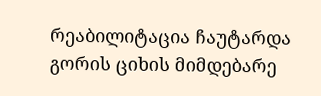რეაბილიტაცია ჩაუტარდა გორის ციხის მიმდებარე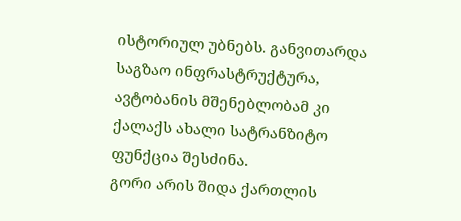ისტორიულ უბნებს. განვითარდა საგზაო ინფრასტრუქტურა, ავტობანის მშენებლობამ კი ქალაქს ახალი სატრანზიტო ფუნქცია შესძინა.
გორი არის შიდა ქართლის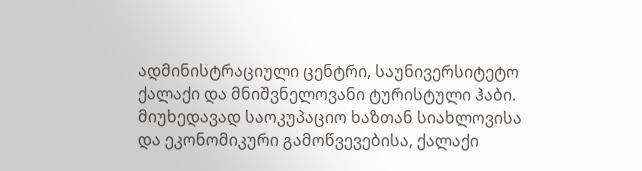ადმინისტრაციული ცენტრი, საუნივერსიტეტო ქალაქი და მნიშვნელოვანი ტურისტული ჰაბი. მიუხედავად საოკუპაციო ხაზთან სიახლოვისა და ეკონომიკური გამოწვევებისა, ქალაქი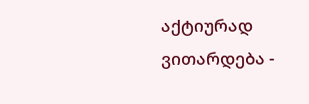აქტიურად ვითარდება -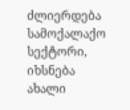ძლიერდება სამოქალაქო სექტორი, იხსნება ახალი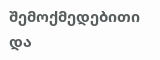შემოქმედებითი და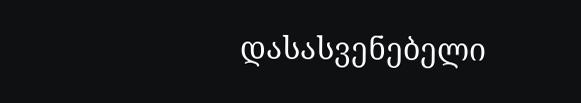დასასვენებელი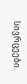სივრცეები.